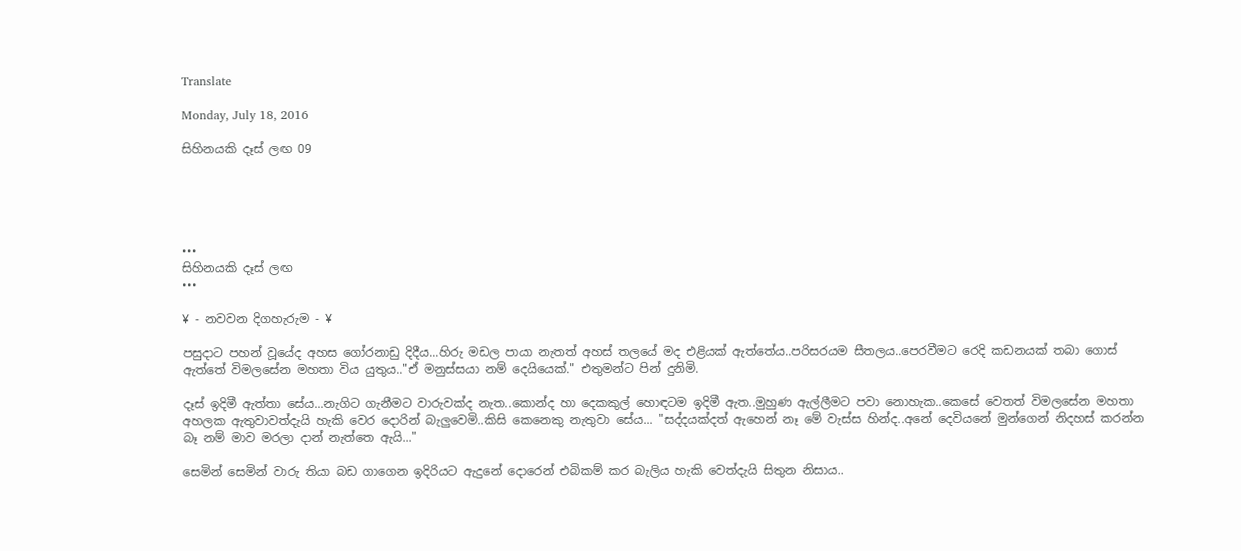Translate

Monday, July 18, 2016

සිහිනයකි දෑස් ලඟ 09





•••
සිහිනයකි දෑස් ලඟ
•••

¥ - නවවන දිගහැරුම - ¥

පසුදාට පහන් වූයේද අහස ගෝරනාඩු දිදීය...හිරු මඩල පායා නැතත් අහස් තලයේ මද එළියක් ඇත්තේය..පරිසරයම සීතලය..පෙරවීමට රෙදි කඩනයක් තබා ගොස් ඇත්තේ විමලසේන මහතා විය යුතුය.."ඒ මනුස්සයා නම් දෙයියෙක්." එතුමන්ට පින් දුනිමි.

දෑස් ඉදිමී ඇත්තා සේය...නැගිට ගැනීමට වාරුවක්ද නැත..කොන්ද හා දෙකකුල් හොඳටම ඉදිමී ඇත..මුහුණ ඇල්ලීමට පවා නොහැක..කෙසේ වෙතත් විමලසේන මහතා අහලක ඇතුවාවත්දැයි හැකි වෙර දොරින් බැලුවෙමි..කිසි කෙනෙකු නැතුවා සේය... "සද්දයක්දත් ඇහෙන් නෑ මේ වැස්ස හින්ද..අනේ දෙවියනේ මුන්ගෙන් නිදහස් කරන්න බෑ නම් මාව මරලා දාන් නැත්තෙ ඇයි..."

සෙමින් සෙමින් වාරු තියා බඩ ගාගෙන ඉදිරියට ඇදුනේ දොරෙන් එබිකම් කර බැලිය හැකි වෙත්දැයි සිතුන නිසාය..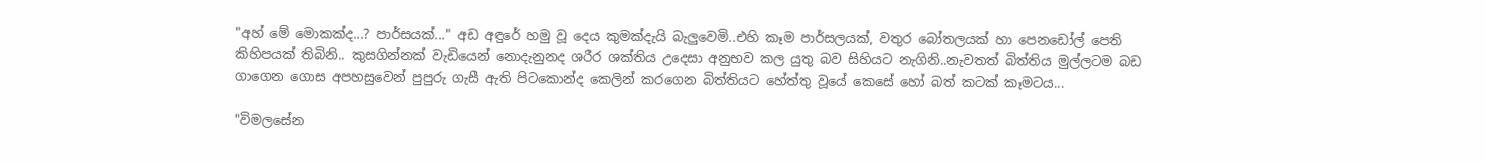"අහ් මේ මොකක්ද...? පාර්සයක්..." අඩ අඳුරේ හමු වූ දෙය කුමක්දැයි බැලුවෙමි..එහි කෑම පාර්සලයක්, වතුර බෝතලයක් හා පෙනඩෝල් පෙති කිහිපයක් තිබිනි.. කුසගින්නක් වැඩියෙන් නොදැනුනද ශරීර ශක්තිය උදෙසා අනුභව කල යුතු බව සිහියට නැගිනි..නැවතත් බිත්තිය මුල්ලටම බඩ ගාගෙන ගොස අපහසුවෙන් පුපුරු ගැසී ඇති පිටකොන්ද කෙලින් කරගෙන බිත්තියට හේත්තු වූයේ කෙසේ හෝ බත් කටක් කෑමටය...

"විමලසේන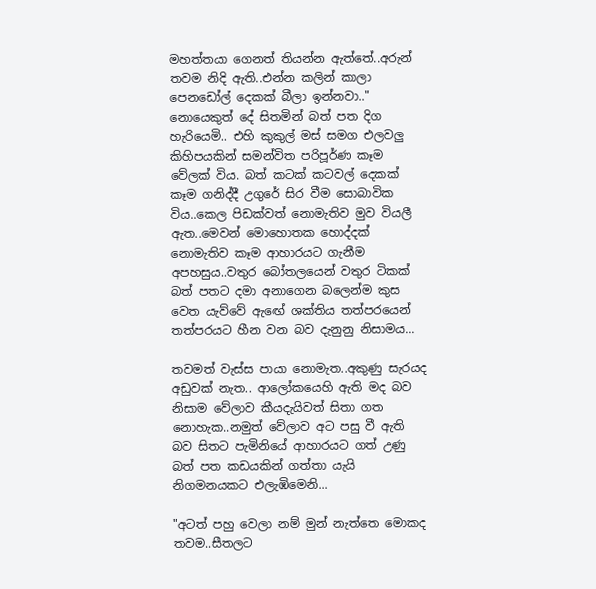මහත්තයා ගෙනත් තියන්න ඇත්තේ..අරුන් තවම නිදි ඇති..එන්න කලින් කාලා පෙනඩෝල් දෙකක් බීලා ඉන්නවා.." නොයෙකුත් දේ සිතමින් බත් පත දිග හැරියෙමි.. එහි කුකුල් මස් සමග එලවලු කිහිපයකින් සමන්විත පරිපූර්ණ කෑම වේලක් විය. බත් කටක් කටවල් දෙකක් කෑම ගනිද්දී උගුරේ සිර වීම සොබාවික විය..කෙල පිඩක්වත් නොමැතිව මුව වියලී ඇත..මෙවන් මොහොතක හොද්දක් නොමැතිව කෑම ආහාරයට ගැනීම අපහසුය..වතුර බෝතලයෙන් වතුර ටිකක් බත් පතට දමා අනාගෙන බලෙන්ම කුස වෙත යැව්වේ ඇඟේ ශක්තිය තත්පරයෙන් තත්පරයට හීන වන බව දැනුනු නිසාමය...

තවමත් වැස්ස පායා නොමැත..අකුණු සැරයද අඩුවක් නැත.. ආලෝකයෙහි ඇති මද බව නිසාම වේලාව කීයදැයිවත් සිතා ගත නොහැක..නමුත් වේලාව අට පසු වී ඇති බව සිතට පැමිනියේ ආහාරයට ගත් උණු බත් පත කඩයකින් ගත්තා යැයි නිගමනයකට එලැඹිමෙනි...

"අටත් පහු වෙලා නම් මුන් නැත්තෙ මොකද තවම..සීතලට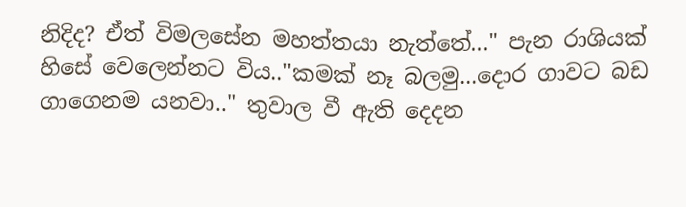නිදිද? ඒත් විමලසේන මහත්තයා නැත්තේ..." පැන රාශියක් හිසේ වෙලෙන්නට විය.."කමක් නෑ බලමු...දොර ගාවට බඩ ගාගෙනම යනවා.." තුවාල වී ඇති දෙදන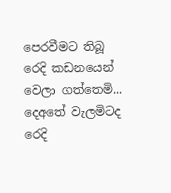පෙරවීමට තිබූ රෙදි කඩනයෙන් වෙලා ගත්තෙමි... දෙඅතේ වැලමිටද රෙදි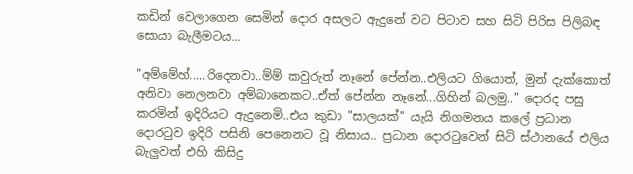කඩින් වෙලාගෙන සෙමින් දොර අසලට ඇදුනේ වට පිටාව සහ සිටි පිරිස පිලිබඳ සොයා බැලීමටය...

"අම්මේහ්.....රිදෙනවා..ම්ම් කවුරුත් නෑනේ පේන්න..එලියට ගියොත්, මුන් දැක්කොත් අනිවා නෙලනවා අම්බානෙකට..ඒත් පේන්න නෑනේ...ගිහින් බලමු.." දොරද පසු කරමින් ඉදිරියට ඇදුනෙමි..එය කුඩා "සාලයක්" යැයි නිගමනය කලේ ප්‍රධාන දොරටුව ඉදිරි පසිනි පෙනෙනට වූ නිසාය.. ප්‍රධාන දොරටුවෙන් සිටි ස්ථානයේ එලිය බැලුවත් එහි කිසිදු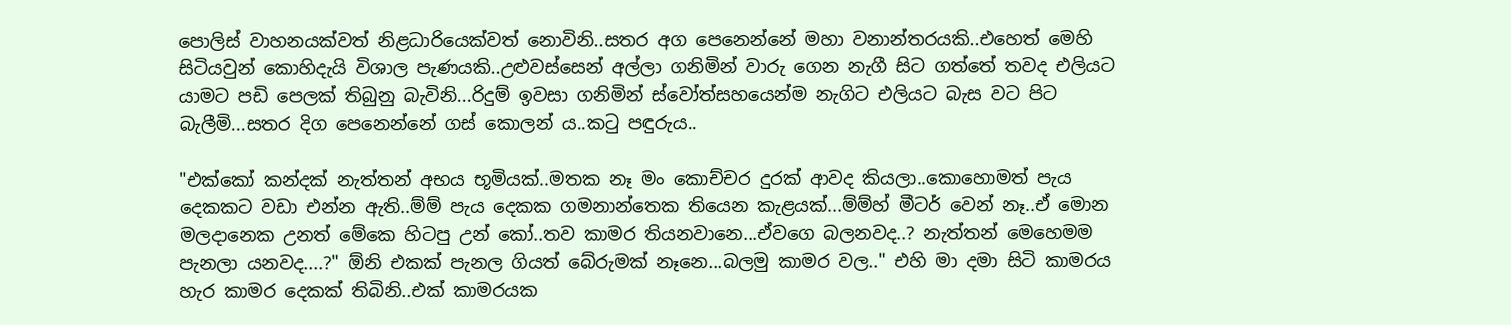පොලිස් වාහනයක්වත් නිළධාරියෙක්වත් නොවිනි..සතර අග පෙනෙන්නේ මහා වනාන්තරයකි..එහෙත් මෙහි සිටියවුන් කොහිදැයි විශාල පැණයකි..උළුවස්සෙන් අල්ලා ගනිමින් වාරු ගෙන නැගී සිට ගත්තේ තවද එලියට යාමට පඩි පෙලක් තිබුනු බැවිනි...රිදුම් ඉවසා ගනිමින් ස්වෝත්සහයෙන්ම නැගිට එලියට බැස වට පිට බැලීමි...සතර දිග පෙනෙන්නේ ගස් කොලන් ය..කටු පඳුරුය..

"එක්කෝ කන්දක් නැත්තන් අභය භූමියක්..මතක නෑ මං කොච්චර දුරක් ආවද කියලා..කොහොමත් පැය දෙකකට වඩා එන්න ඇති..ම්ම් පැය දෙකක ගමනාන්තෙක තියෙන කැළයක්...ම්ම්හ් මීටර් වෙන් නෑ..ඒ මොන මලදානෙක උනත් මේකෙ හිටපු උන් කෝ..තව කාමර තියනවානෙ...ඒවගෙ බලනවද..? නැත්තන් මෙහෙමම පැනලා යනවද....?" ඕනි එකක් පැනල ගියත් බේරුමක් නෑනෙ...බලමු කාමර වල.." එහි මා දමා සිටි කාමරය හැර කාමර දෙකක් තිබිනි..එක් කාමරයක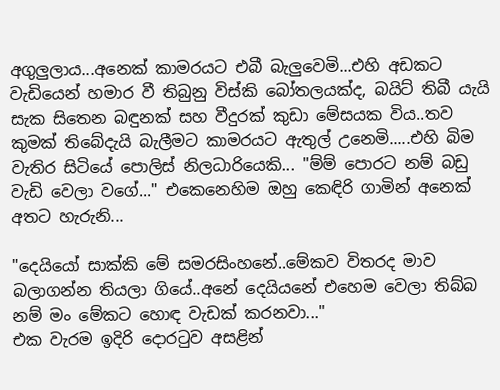අගුලුලාය...අනෙක් කාමරයට එබී බැලුවෙමි...එහි අඩකට වැඩියෙන් හමාර වී තිබුනු විස්කි බෝතලයක්ද, බයිට් තිබී යැයි සැක සිතෙන බඳුනක් සහ වීදුරක් කුඩා මේසයක විය..තව කුමක් තිබේදැයි බැලීමට කාමරයට ඇතුල් උනෙමි.....එහි බිම වැතිර සිටියේ පොලිස් නිලධාරියෙකි... "ම්ම් පොරට නම් බඩු වැඩි වෙලා වගේ..." එකෙනෙහිම ඔහු කෙඳිරි ගාමින් අනෙක් අතට හැරුනි...

"දෙයියෝ සාක්කි මේ සමරසිංහනේ..මේකව විතරද මාව බලාගන්න තියලා ගියේ..අනේ දෙයියනේ එහෙම වෙලා තිබ්බ නම් මං මේකට හොඳ වැඩක් කරනවා..."
එක වැරම ඉදිරි දොරටුව අසළින්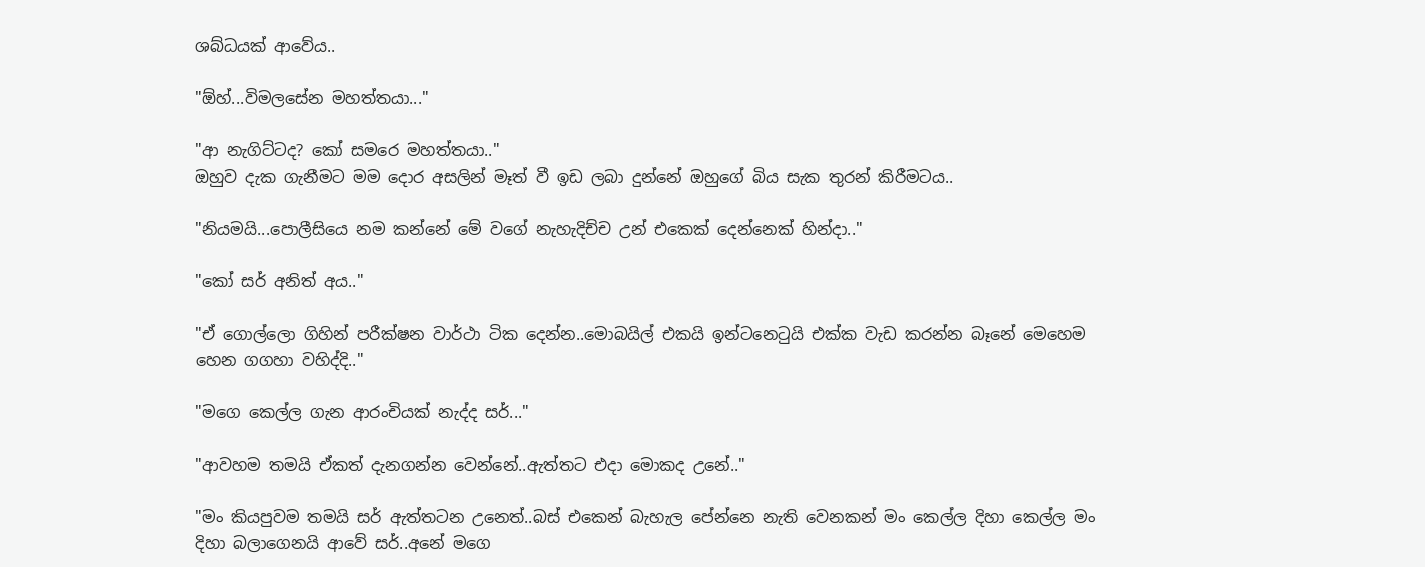ශබ්ධයක් ආවේය..

"ඕහ්...විමලසේන මහත්තයා..."

"ආ නැගිට්ටද? කෝ සමරෙ මහත්තයා.."
ඔහුව දැක ගැනීමට මම දොර අසලින් මෑත් වී ඉඩ ලබා දුන්නේ ඔහුගේ බිය සැක තුරන් කිරීමටය..

"නියමයි...පොලීසියෙ නම කන්නේ මේ වගේ නැහැදිච්ච උන් එකෙක් දෙන්නෙක් හින්දා.."

"කෝ සර් අනිත් අය.."

"ඒ ගොල්ලො ගිහින් පරීක්ෂන වාර්ථා ටික දෙන්න..මොබයිල් එකයි ඉන්ටනෙටුයි එක්ක වැඩ කරන්න බෑනේ මෙහෙම හෙන ගගහා වහිද්දි.."

"මගෙ කෙල්ල ගැන ආරංචියක් නැද්ද සර්..."

"ආවහම තමයි ඒකත් දැනගන්න වෙන්නේ..ඇත්තට එදා මොකද උනේ.."

"මං කියපුවම තමයි සර් ඇත්තටන උනෙත්..බස් එකෙන් බැහැල පේන්නෙ නැති වෙනකන් මං කෙල්ල දිහා කෙල්ල මං දිහා බලාගෙනයි ආවේ සර්..අනේ මගෙ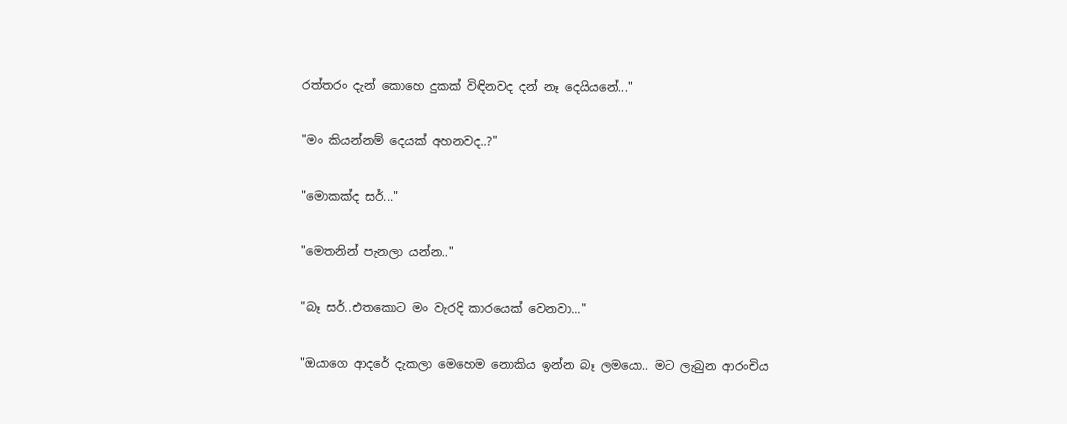රත්තරං දැන් කොහෙ දුකක් විඳිනවද දන් නෑ දෙයියනේ..."

"මං කියන්නම් දෙයක් අහනවද..?"

"මොකක්ද සර්..."

"මෙතනින් පැනලා යන්න.."

"බෑ සර්..එතකොට මං වැරදි කාරයෙක් වෙනවා..."

"ඔයාගෙ ආදරේ දැකලා මෙහෙම නොකිය ඉන්න බෑ ලමයො.. මට ලැබුන ආරංචිය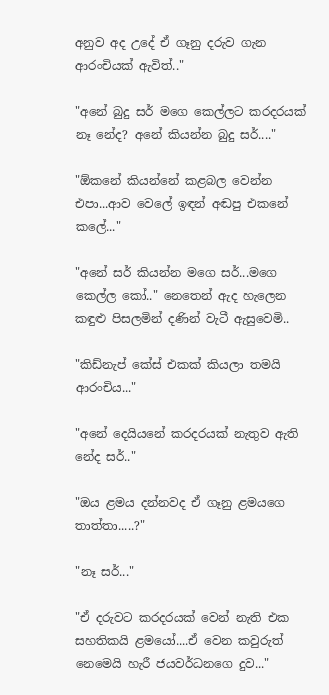අනුව අද උදේ ඒ ගෑනු දරුව ගැන ආරංචියක් ඇවිත්.."

"අනේ බුදු සර් මගෙ කෙල්ලට කරදරයක් නෑ නේද? අනේ කියන්න බුදු සර්...."

"ඕකනේ කියන්නේ කළබල වෙන්න එපා...ආව වෙලේ ඉඳන් අඬපු එකනේ කලේ..."

"අනේ සර් කියන්න මගෙ සර්...මගෙ කෙල්ල කෝ.." නෙතෙන් ඇද හැලෙන කඳුළු පිසලමින් දණින් වැටී ඇසුවෙමි..

"කිඩ්නැප් කේස් එකක් කියලා තමයි ආරංචිය..."

"අනේ දෙයියනේ කරදරයක් නැතුව ඇති නේද සර්.."

"ඔය ළමය දන්නවද ඒ ගෑනු ළමයගෙ තාත්තා.....?"

"නෑ සර්..."

"ඒ දරුවට කරදරයක් වෙන් නැති එක සහතිකයි ළමයෝ....ඒ වෙන කවුරුත් නෙමෙයි හැරී ජයවර්ධනගෙ දුව..."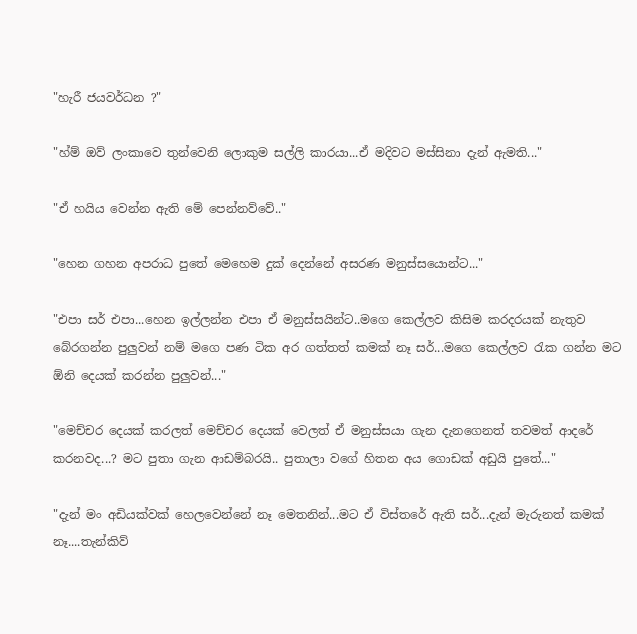"හැරී ජයවර්ධන ?"

"හ්ම් ඔව් ලංකාවෙ තුන්වෙනි ලොකුම සල්ලි කාරයා...ඒ මදිවට මස්සිනා දැන් ඇමති..."

"ඒ හයිය වෙන්න ඇති මේ පෙන්නව්වේ.."

"හෙන ගහන අපරාධ පුතේ මෙහෙම දුක් දෙන්නේ අසරණ මනුස්සයොන්ට..."

"එපා සර් එපා...හෙන ඉල්ලන්න එපා ඒ මනුස්සයින්ට..මගෙ කෙල්ලව කිසිම කරදරයක් නැතුව බේරගන්න පුලුවන් නම් මගෙ පණ ටික අර ගත්තත් කමක් නෑ සර්...මගෙ කෙල්ලව රැක ගන්න මට ඕනි දෙයක් කරන්න පුලුවන්..."

"මෙච්චර දෙයක් කරලත් මෙච්චර දෙයක් වෙලත් ඒ මනුස්සයා ගැන දැනගෙනත් තවමත් ආදරේ කරනවද...? මට පුතා ගැන ආඩම්බරයි.. පුතාලා වගේ හිතන අය ගොඩක් අඩුයි පුතේ..."

"දැන් මං අඩියක්වක් හෙලවෙන්නේ නෑ මෙතනින්...මට ඒ විස්තරේ ඇති සර්...දැන් මැරුනත් කමක් නෑ....තැන්කිව්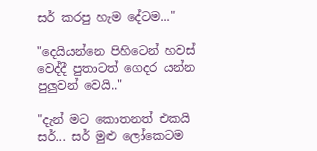සර් කරපු හැම දේටම..."

"දෙයියන්නෙ පිහිටෙන් හවස් වෙද්දී පුතාටත් ගෙදර යන්න පුලුවන් වෙයි.."

"දැන් මට කොතනත් එකයි සර්... සර් මුළු ලෝකෙටම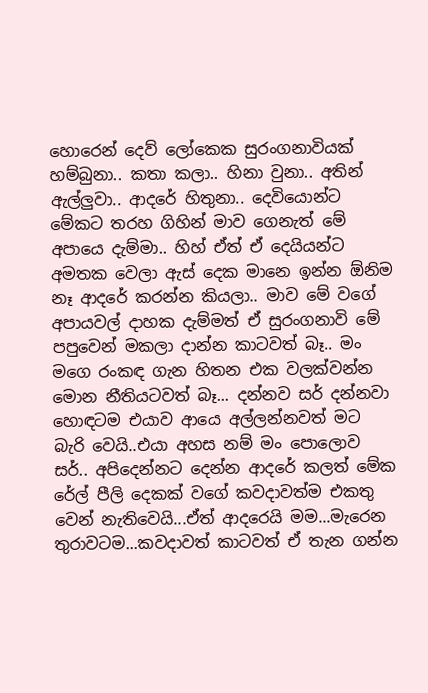හොරෙන් දෙව් ලෝකෙක සුරංගනාවියක් හම්බුනා.. කතා කලා.. හිනා වුනා.. අතින් ඇල්ලුවා.. ආදරේ හිතුනා.. දෙවියොන්ට මේකට තරහ ගිහින් මාව ගෙනැත් මේ අපායෙ දැම්මා.. හිහ් ඒත් ඒ දෙයියන්ට අමතක වෙලා ඇස් දෙක මානෙ ඉන්න ඕනිම නෑ ආදරේ කරන්න කියලා.. මාව මේ වගේ අපායවල් දාහක දැම්මත් ඒ සුරංගනාවි මේ පපුවෙන් මකලා දාන්න කාටවත් බෑ.. මං මගෙ රංකඳ ගැන හිතන එක වලක්වන්න මොන නීතියටවත් බෑ... දන්නව සර් දන්නවා හොඳටම එයාව ආයෙ අල්ලන්නවත් මට බැරි වෙයි..එයා අහස නම් මං පොලොව සර්.. අපිදෙන්නට දෙන්න ආදරේ කලත් මේක රේල් පීලි දෙකක් වගේ කවදාවත්ම එකතු වෙන් නැතිවෙයි...ඒත් ආදරෙයි මම...මැරෙන තුරාවටම...කවදාවත් කාටවත් ඒ තැන ගන්න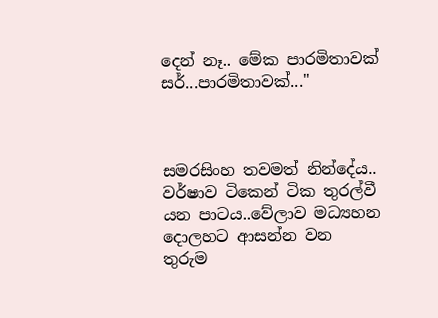දෙන් නෑ.. මේක පාරමිතාවක් සර්...පාරමිතාවක්..."



සමරසිංහ තවමත් නින්දේය.. වර්ෂාව ටිකෙන් ටික තුරල්වී යන පාටය..වේලාව මධ්‍යහන දොලහට ආසන්න වන තුරුම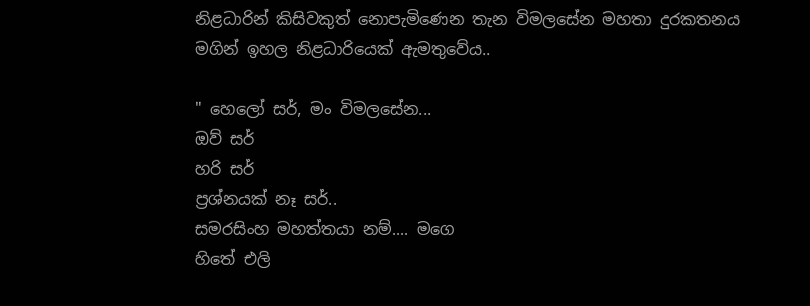නිළධාරින් කිසිවකුත් නොපැමිණෙන තැන විමලසේන මහතා දුරකතනය මගින් ඉහල නිළධාරියෙක් ඇමතුවේය..

" හෙලෝ සර්, මං විමලසේන...
ඔව් සර්
හරි සර්
ප්‍රශ්නයක් නෑ සර්..
සමරසිංහ මහත්තයා නම්.... මගෙ
හිතේ එලි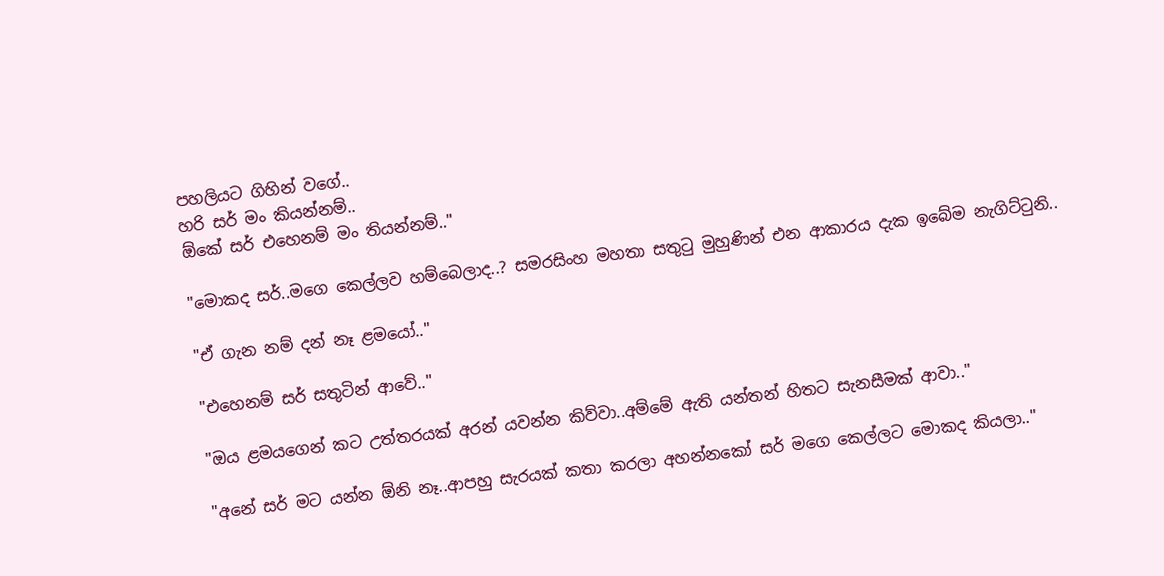පහලියට ගිහින් වගේ..
හරි සර් මං කියන්නම්..
ඕකේ සර් එහෙනම් මං තියන්නම්.."

"මොකද සර්..මගෙ කෙල්ලව හම්බෙලාද..? සමරසිංහ මහතා සතුටු මුහුණින් එන ආකාරය දැක ඉබේම නැගිට්ටුනි..

"ඒ ගැන නම් දන් නෑ ළමයෝ.."

"එහෙනම් සර් සතුටින් ආවේ.."

"ඔය ළමයගෙන් කට උත්තරයක් අරන් යවන්න කිව්වා..අම්මේ ඇති යන්තන් හිතට සැනසීමක් ආවා.."

"අනේ සර් මට යන්න ඕනි නෑ..ආපහු සැරයක් කතා කරලා අහන්නකෝ සර් මගෙ කෙල්ලට මොකද කියලා.."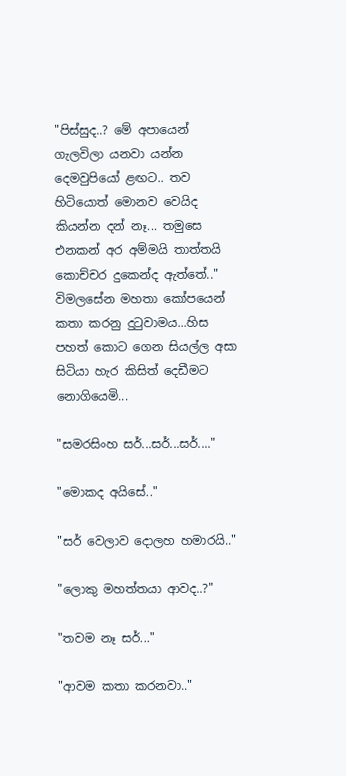"පිස්සුද..? මේ අපායෙන් ගැලවිලා යනවා යන්න දෙමවුපියෝ ළඟට.. තව හිටියොත් මොනව වෙයිද කියන්න දන් නෑ... තමුසෙ එනකන් අර අම්මයි තාත්තයි කොච්චර දුකෙන්ද ඇත්තේ.." විමලසේන මහතා කෝපයෙන් කතා කරනු දුටුවාමය...හිස පහත් කොට ගෙන සියල්ල අසා සිටියා හැර කිසිත් දෙඩීමට නොගියෙමි...

"සමරසිංහ සර්...සර්...සර්...."

"මොකද අයිසේ.."

"සර් වෙලාව දොලහ හමාරයි.."

"ලොකු මහත්තයා ආවද..?"

"තවම නෑ සර්..."

"ආවම කතා කරනවා.."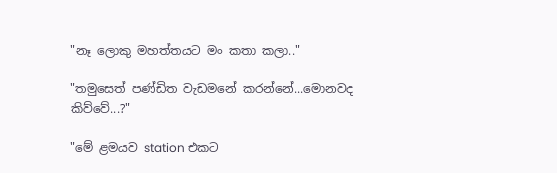"නෑ ලොකු මහත්තයට මං කතා කලා.."

"තමුසෙත් පණ්ඩිත වැඩමනේ කරන්නේ...මොනවද කිව්වේ...?"

"මේ ළමයව station එකට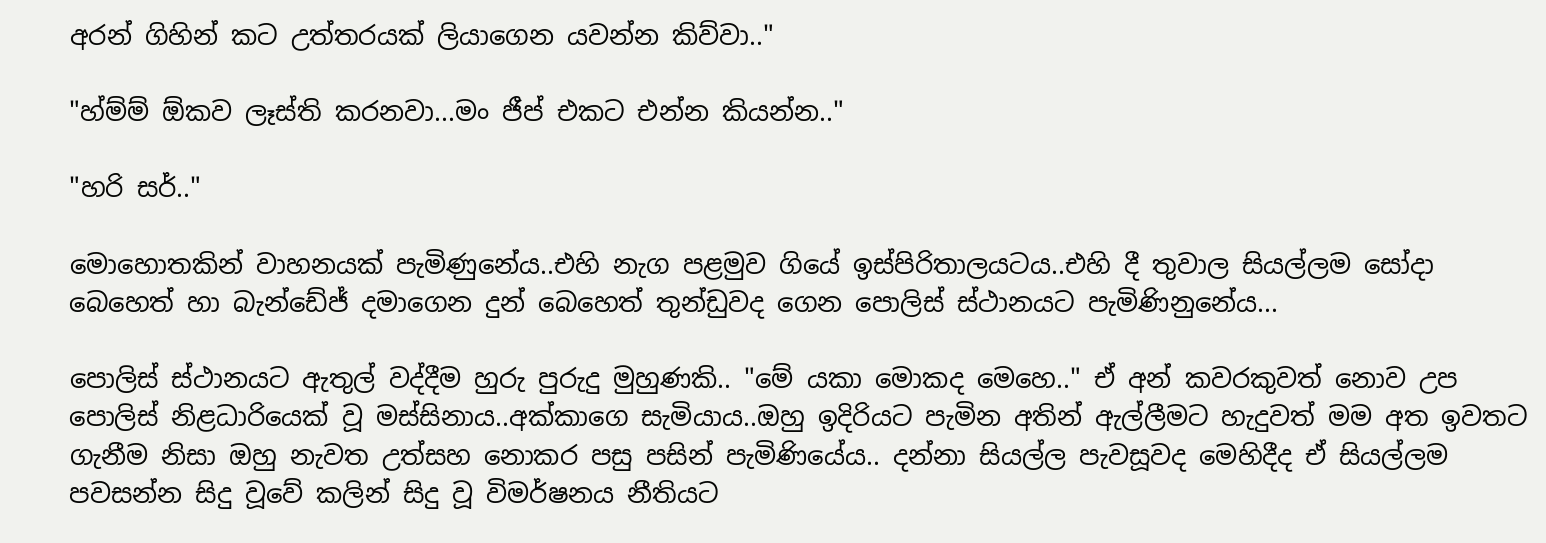අරන් ගිහින් කට උත්තරයක් ලියාගෙන යවන්න කිව්වා.."

"හ්ම්ම් ඕකව ලෑස්ති කරනවා...මං ජීප් එකට එන්න කියන්න.."

"හරි සර්.."

මොහොතකින් වාහනයක් පැමිණුනේය..එහි නැග පළමුව ගියේ ඉස්පිරිතාලයටය..එහි දී තුවාල සියල්ලම සෝදා බෙහෙත් හා බැන්ඩේජ් දමාගෙන දුන් බෙහෙත් තුන්ඩුවද ගෙන පොලිස් ස්ථානයට පැමිණිනුනේය...

පොලිස් ස්ථානයට ඇතුල් වද්දීම හුරු පුරුදු මුහුණකි.. "මේ යකා මොකද මෙහෙ.." ඒ අන් කවරකුවත් නොව උප පොලිස් නිළධාරියෙක් වූ මස්සිනාය..අක්කාගෙ සැමියාය..ඔහු ඉදිරියට පැමින අතින් ඇල්ලීමට හැදුවත් මම අත ඉවතට ගැනීම නිසා ඔහු නැවත උත්සහ නොකර පසු පසින් පැමිණියේය.. දන්නා සියල්ල පැවසූවද මෙහිදීද ඒ සියල්ලම පවසන්න සිදු වූවේ කලින් සිදු වූ විමර්ෂනය නීතියට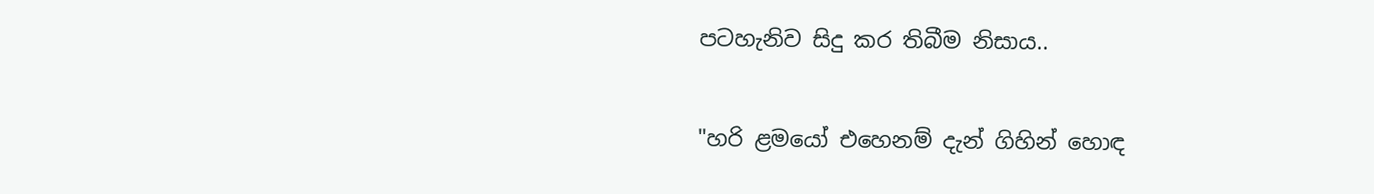පටහැනිව සිදු කර තිබීම නිසාය..

"හරි ළමයෝ එහෙනම් දැන් ගිහින් හොඳ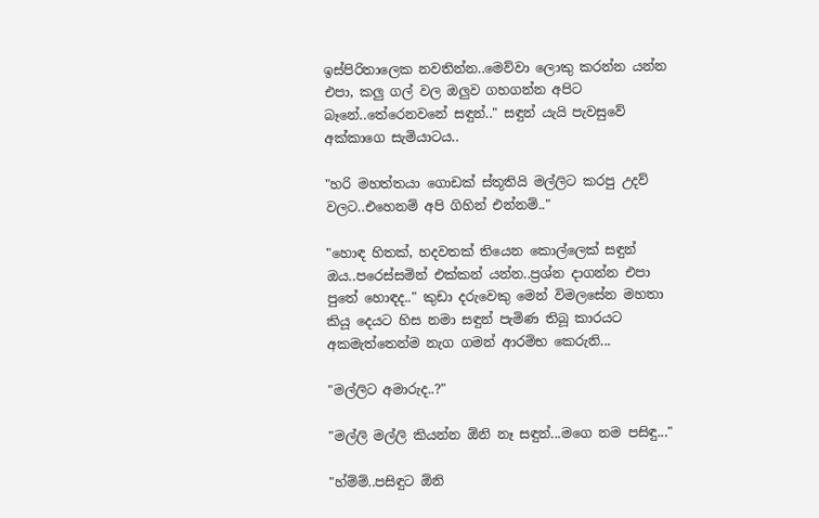ඉස්පිරිතාලෙක නවතින්න..මෙව්වා ලොකු කරන්න යන්න එපා, කලු ගල් වල ඔලුව ගහගන්න අපිට බෑනේ..තේරෙනවනේ සඳුන්.." සඳුන් යැයි පැවසුවේ අක්කාගෙ සැමියාටය..

"හරි මහත්තයා ගොඩක් ස්තූතියි මල්ලිට කරපු උදව් වලට..එහෙනම් අපි ගිහින් එන්නම්.."

"හොඳ හිතක්, හදවතක් තියෙන කොල්ලෙක් සඳුන් ඔය..පරෙස්සමින් එක්කන් යන්න..ප්‍රශ්න දාගන්න එපා පුතේ හොඳද.." කුඩා දරුවෙකු මෙන් විමලසේන මහතා කියූ දෙයට හිස නමා සඳුන් පැමිණ තිබූ කාරයට අකමැත්තෙන්ම නැග ගමන් ආරම්භ කෙරුනි...

"මල්ලිට අමාරුද..?"

"මල්ලි මල්ලි කියන්න ඕනි නෑ සඳුන්...මගෙ නම පසිඳු..."

"හ්ම්ම්..පසිඳුට ඕනි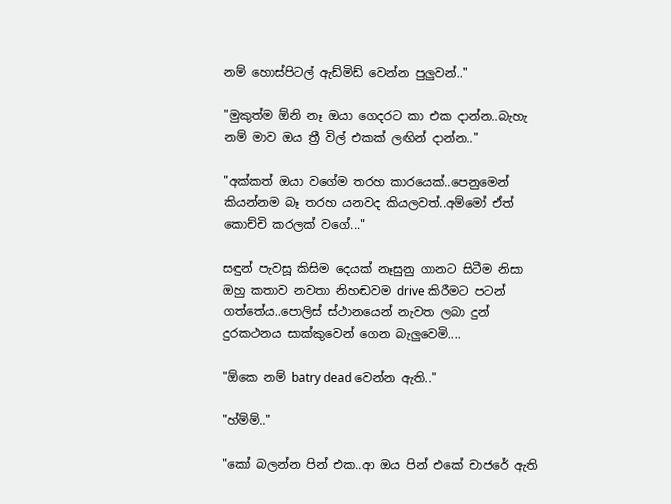නම් හොස්පිටල් ඇඩ්මිඩ් වෙන්න පුලුවන්.."

"මුකුත්ම ඕනි නෑ ඔයා ගෙදරට කා එක දාන්න..බැහැ නම් මාව ඔය ත්‍රී විල් එකක් ලඟින් දාන්න.."

"අක්කත් ඔයා වගේම තරහ කාරයෙක්..පෙනුමෙන් කියන්නම බෑ තරහ යනවද කියලවත්..අම්මෝ ඒත් කොච්චි කරලක් වගේ..."

සඳුන් පැවසූ කිසිම දෙයක් නෑසුනු ගානට සිටීම නිසා ඔහු කතාව නවතා නිහඬවම drive කිරීමට පටන් ගත්තේය..පොලිස් ස්ථානයෙන් නැවත ලබා දුන් දුරකථනය සාක්කුවෙන් ගෙන බැලුවෙමි....

"ඕකෙ නම් batry dead වෙන්න ඇති.."

"හ්ම්ම්.."

"කෝ බලන්න පින් එක..ආ ඔය පින් එකේ චාජරේ ඇති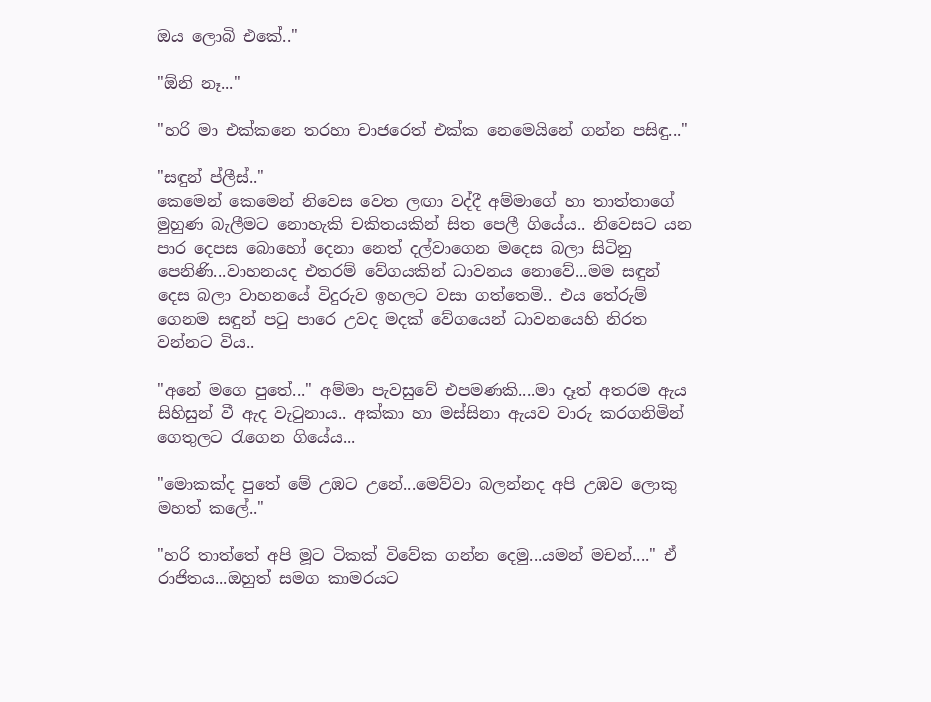ඔය ලොබි එකේ.."

"ඕනි නෑ..."

"හරි මා එක්කනෙ තරහා චාජරෙත් එක්ක නෙමෙයිනේ ගන්න පසිඳු..."

"සඳුන් ප්ලීස්.."
කෙමෙන් කෙමෙන් නිවෙස වෙත ලඟා වද්දී අම්මාගේ හා තාත්තාගේ මුහුණ බැලීමට නොහැකි චකිතයකින් සිත පෙලී ගියේය.. නිවෙසට යන පාර දෙපස බොහෝ දෙනා නෙත් දල්වාගෙන මදෙස බලා සිටිනු පෙනිණි...වාහනයද එතරම් වේගයකින් ධාවනය නොවේ...මම සඳුන් දෙස බලා වාහනයේ විදුරුව ඉහලට වසා ගත්තෙමි.. එය තේරුම් ගෙනම සඳුන් පටු පාරෙ උවද මදක් වේගයෙන් ධාවනයෙහි නිරත වන්නට විය..

"අනේ මගෙ පුතේ..." අම්මා පැවසුවේ එපමණකි....මා දෑත් අතරම ඇය සිහිසුන් වී ඇද වැටුනාය.. අක්කා හා මස්සිනා ඇයව වාරු කරගනිමින් ගෙතුලට රැගෙන ගියේය...

"මොකක්ද පුතේ මේ උඹට උනේ...මෙව්වා බලන්නද අපි උඹව ලොකු මහත් කලේ.."

"හරි තාත්තේ අපි මූට ටිකක් විවේක ගන්න දෙමු...යමන් මචන්...." ඒ රාජිතය...ඔහුත් සමග කාමරයට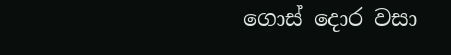ගොස් දොර වසා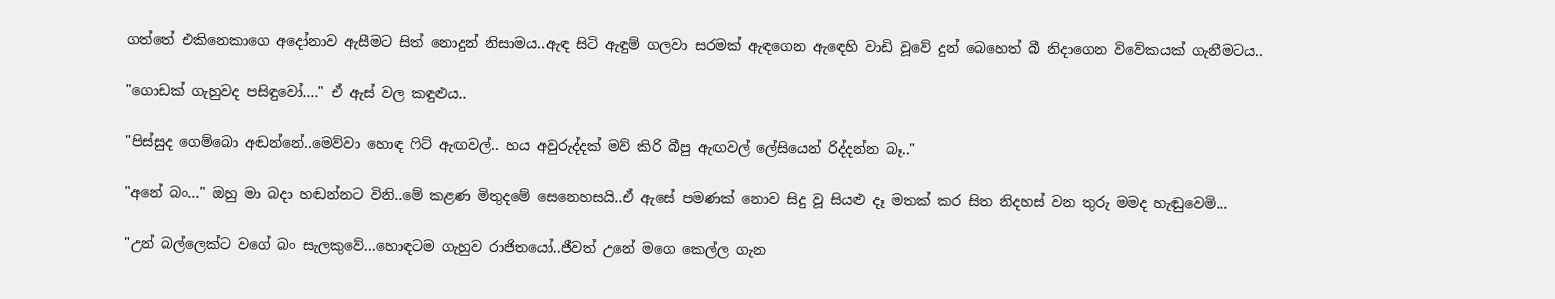ගත්තේ එකිනෙකාගෙ අදෝනාව ඇසීමට සිත් නොදුන් නිසාමය..ඇඳ සිටි ඇඳුම් ගලවා සරමක් ඇඳගෙන ඇඳෙහි වාඩි වූවේ දුන් බෙහෙත් බී නිදාගෙන විවේකයක් ගැනීමටය..

"ගොඩක් ගැහුවද පසිඳුවෝ...." ඒ ඇස් වල කඳුළුය..

"පිස්සුද ගෙම්බො අඬන්නේ..මෙව්වා හොඳ ෆිට් ඇඟවල්.. හය අවුරුද්දක් මව් කිරි බීපු ඇඟවල් ලේසියෙන් රිද්දන්න බෑ.."

"අනේ බං..." ඔහු මා බදා හඬන්නට විනි..මේ කළණ මිතුදමේ සෙනෙහසයි..ඒ ඇසේ පමණක් නොව සිදු වූ සියළු දෑ මතක් කර සිත නිදහස් වන තුරු මමද හැඬුවෙමි...

"උන් බල්ලෙක්ට වගේ බං සැලකුවේ...හොඳටම ගැහුව රාජිතයෝ..ජීවත් උනේ මගෙ කෙල්ල ගැන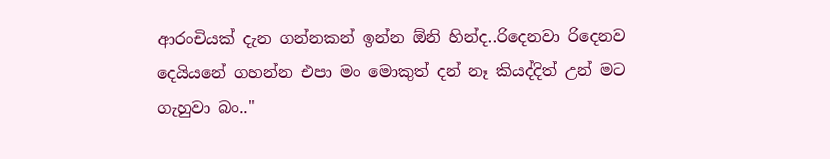ආරංචියක් දැන ගන්නකන් ඉන්න ඕනි හින්ද..රිදෙනවා රිදෙනව දෙයියනේ ගහන්න එපා මං මොකුත් දන් නෑ කියද්දිත් උන් මට ගැහුවා බං.."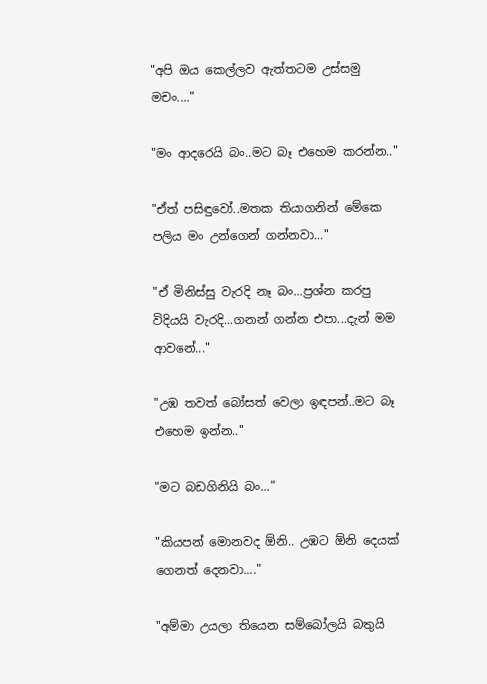"අපි ඔය කෙල්ලව ඇත්තටම උස්සමු මචං...."

"මං ආදරෙයි බං..මට බෑ එහෙම කරන්න.."

"ඒත් පසිඳුවෝ..මතක තියාගනින් මේකෙ පලිය මං උන්ගෙන් ගන්නවා..."

"ඒ මිනිස්සු වැරදි නෑ බං...ප්‍රශ්න කරපු විදියයි වැරදි...ගනන් ගන්න එපා...දැන් මම ආවනේ..."

"උඹ තවත් බෝසත් වෙලා ඉඳපන්..මට බෑ එහෙම ඉන්න.."

"මට බඩගිනියි බං..."

"කියපන් මොනවද ඕනි.. උඹට ඕනි දෙයක් ගෙනත් දෙනවා...."

"අම්මා උයලා තියෙන සම්බෝලයි බතුයි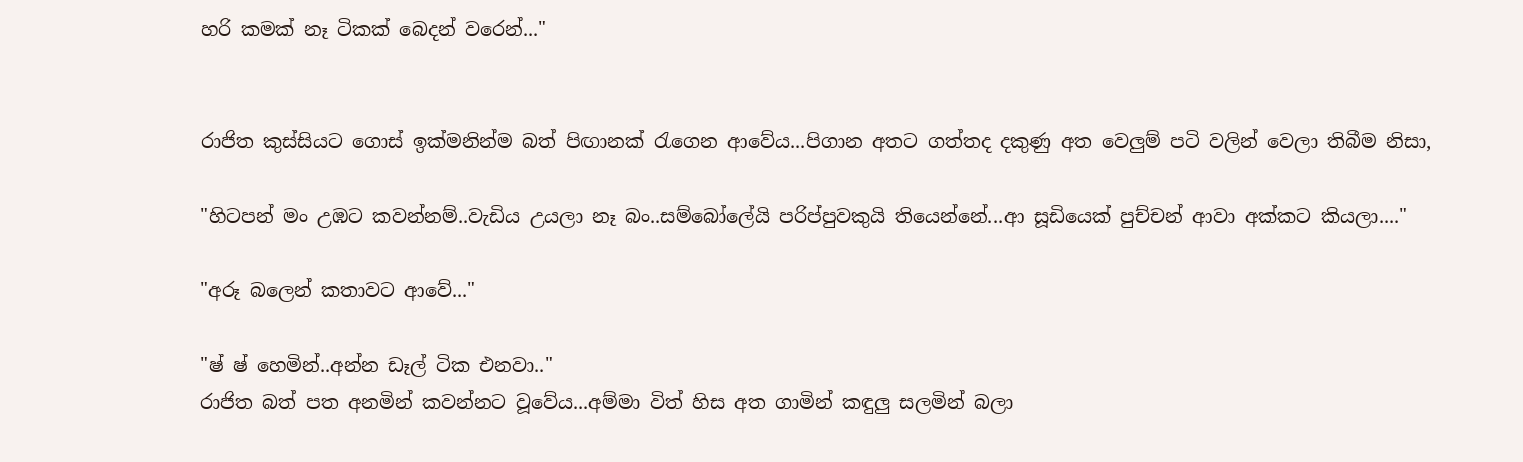හරි කමක් නෑ ටිකක් බෙදන් වරෙන්..."


රාජිත කුස්සියට ගොස් ඉක්මනින්ම බත් පිඟානක් රැගෙන ආවේය...පිගාන අතට ගත්තද දකුණු අත වෙලුම් පටි වලින් වෙලා තිබීම නිසා,

"හිටපන් මං උඹට කවන්නම්..වැඩිය උයලා නෑ බං..සම්බෝලේයි පරිප්පුවකුයි තියෙන්නේ...ආ සූඩියෙක් පුච්චන් ආවා අක්කට කියලා...."

"අරූ බලෙන් කතාවට ආවේ..."

"ෂ් ෂ් හෙමින්..අන්න ඩෑල් ටික එනවා.."
රාජිත බත් පත අනමින් කවන්නට වූවේය...අම්මා විත් හිස අත ගාමින් කඳුලු සලමින් බලා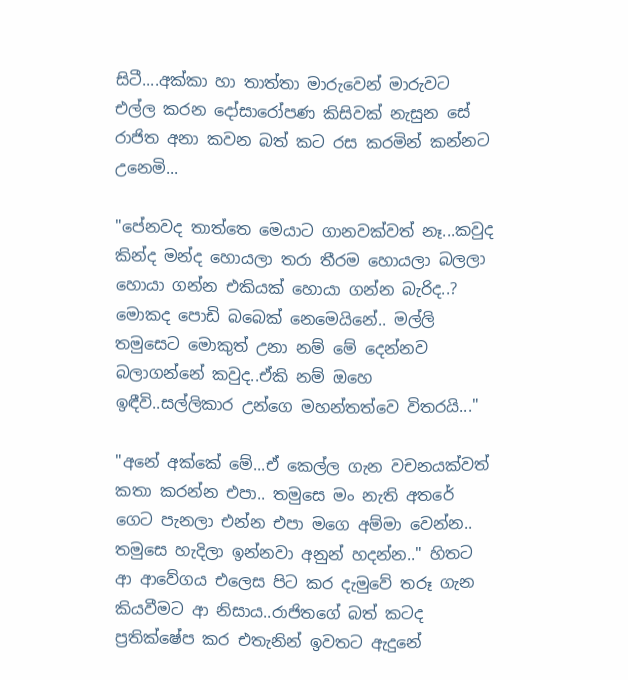සිටී....අක්කා හා තාත්තා මාරුවෙන් මාරුවට එල්ල කරන දෝසාරෝපණ කිසිවක් නැසුන සේ රාජිත අනා කවන බත් කට රස කරමින් කන්නට උනෙමි...

"පේනවද තාත්තෙ මෙයාට ගානවක්වත් නෑ...කවුද කින්ද මන්ද හොයලා තරා තීරම හොයලා බලලා හොයා ගන්න එකියක් හොයා ගන්න බැරිද..? මොකද පොඩි බබෙක් නෙමෙයිනේ.. මල්ලි තමුසෙට මොකුත් උනා නම් මේ දෙන්නව බලාගන්නේ කවුද..ඒකි නම් ඔහෙ ඉඳීවි..සල්ලිකාර උන්ගෙ මහන්තත්වෙ විතරයි..."

"අනේ අක්කේ මේ...ඒ කෙල්ල ගැන වචනයක්වත් කතා කරන්න එපා.. තමුසෙ මං නැති අතරේ ගෙට පැනලා එන්න එපා මගෙ අම්මා වෙන්න.. තමුසෙ හැදිලා ඉන්නවා අනුන් හදන්න.." හිතට ආ ආවේගය එලෙස පිට කර දැමුවේ තරූ ගැන කියවීමට ආ නිසාය..රාජිතගේ බත් කටද ප්‍රතික්ෂේප කර එතැනින් ඉවතට ඇදුනේ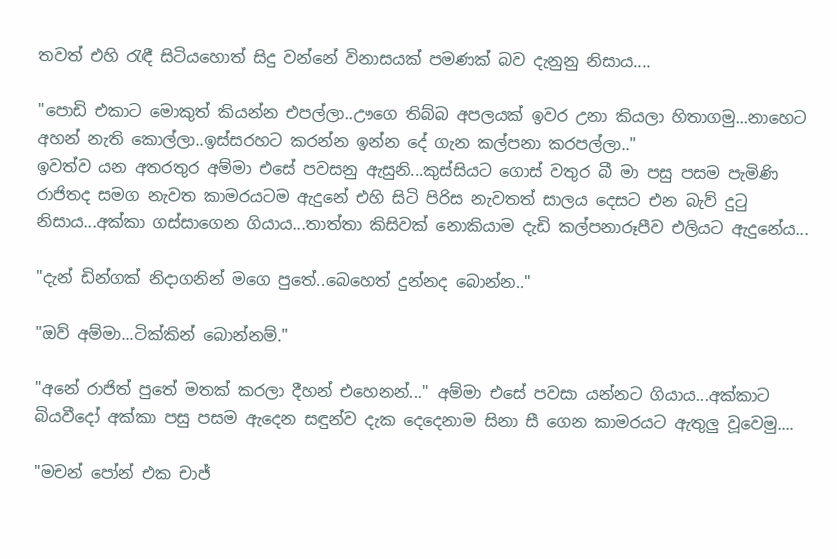තවත් එහි රැඳී සිටියහොත් සිදු වන්නේ විනාසයක් පමණක් බව දැනුනු නිසාය....

"පොඩි එකාට මොකුත් කියන්න එපල්ලා..ඌගෙ තිබ්බ අපලයක් ඉවර උනා කියලා හිතාගමු...නාහෙට අහන් නැති කොල්ලා..ඉස්සරහට කරන්න ඉන්න දේ ගැන කල්පනා කරපල්ලා.."
ඉවත්ව යන අතරතුර අම්මා එසේ පවසනු ඇසුනි...කුස්සියට ගොස් වතුර බී මා පසු පසම පැමිණි රාජිතද සමග නැවත කාමරයටම ඇදුනේ එහි සිටි පිරිස නැවතත් සාලය දෙසට එන බැව් දුටු නිසාය...අක්කා ගස්සාගෙන ගියාය...තාත්තා කිසිවක් නොකියාම දැඩි කල්පනාරූපීව එලියට ඇදුනේය...

"දැන් ඩින්ගක් නිදාගනින් මගෙ පුතේ..බෙහෙත් දුන්නද බොන්න.."

"ඔව් අම්මා...ටික්කින් බොන්නම්."

"අනේ රාජිත් පුතේ මතක් කරලා දීහන් එහෙනන්..." අම්මා එසේ පවසා යන්නට ගියාය...අක්කාට බියවීදෝ අක්කා පසු පසම ඇදෙන සඳුන්ව දැක දෙදෙනාම සිනා සී ගෙන කාමරයට ඇතුලු වූවෙමු....

"මචන් පෝන් එක චාජ්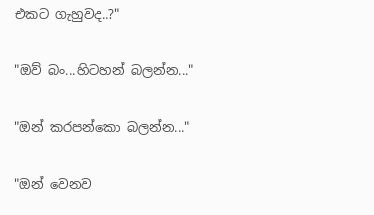එකට ගැහුවද..?"

"ඔව් බං...හිටහන් බලන්න..."

"ඔන් කරපන්කො බලන්න..."

"ඔන් වෙනව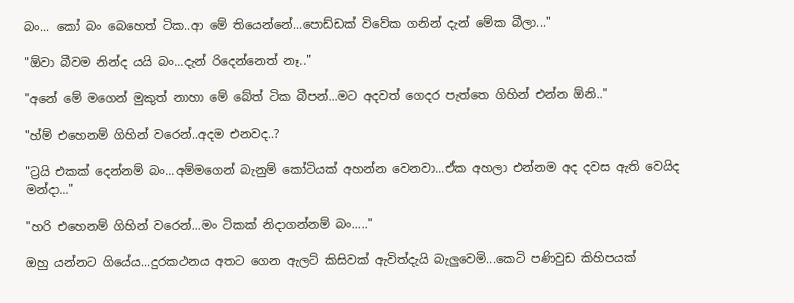බං... කෝ බං බෙහෙත් ටික..ආ මේ තියෙන්නේ...පොඩ්ඩක් විවේක ගනින් දැන් මේක බීලා..."

"ඕවා බීවම නින්ද යයි බං...දැන් රිදෙන්නෙත් නෑ.."

"අනේ මේ මගෙන් මුකුත් නාහා මේ බේත් ටික බීපන්...මට අදවත් ගෙදර පැත්තෙ ගිහින් එන්න ඕනි.."

"හ්ම් එහෙනම් ගිහින් වරෙන්..අදම එනවද..?

"ට්‍රයි එකක් දෙන්නම් බං...අම්මගෙන් බැනුම් කෝටියක් අහන්න වෙනවා...ඒක අහලා එන්නම අද දවස ඇති වෙයිද මන්දා..."

"හරි එහෙනම් ගිහින් වරෙන්...මං ටිකක් නිදාගන්නම් බං....."

ඔහු යන්නට ගියේය...දුරකථනය අතට ගෙන ඇලට් කිසිවක් ඇවිත්දැයි බැලුවෙමි...කෙටි පණිවුඩ කිහිපයක්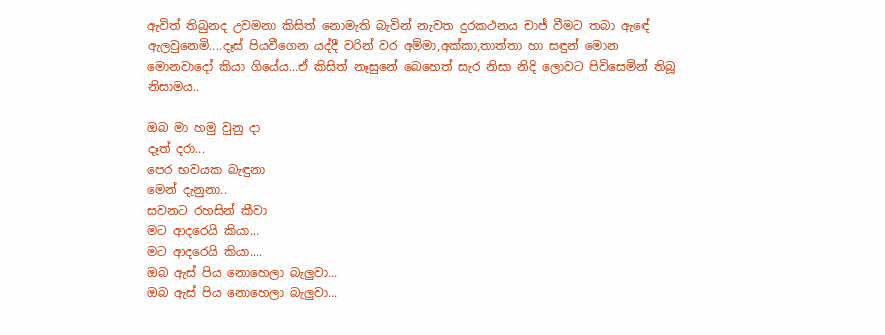ඇවිත් තිබුනද උවමනා කිසිත් නොමැති බැවින් නැවත දුරකථනය චාජ් වීමට තබා ඇඳේ ඇලවුනෙමි....දෑස් පියවීගෙන යද්දී වරින් වර අම්මා,අක්කා,තාත්තා හා සඳුන් මොන මොනවාදෝ කියා ගියේය...ඒ කිසිත් නෑසුනේ බෙහෙත් සැර නිසා නිදි ලොවට පිවිසෙමින් තිබූ නිසාමය..

ඔබ මා හමු වුනු දා
දෑත් දරා...
පෙර භවයක බැඳුනා
මෙන් දැනුනා..
සවනට රහසින් කීවා
මට ආදරෙයි කියා...
මට ආදරෙයි කියා....
ඔබ ඇස් පිය නොහෙලා බැලුවා...
ඔබ ඇස් පිය නොහෙලා බැලුවා...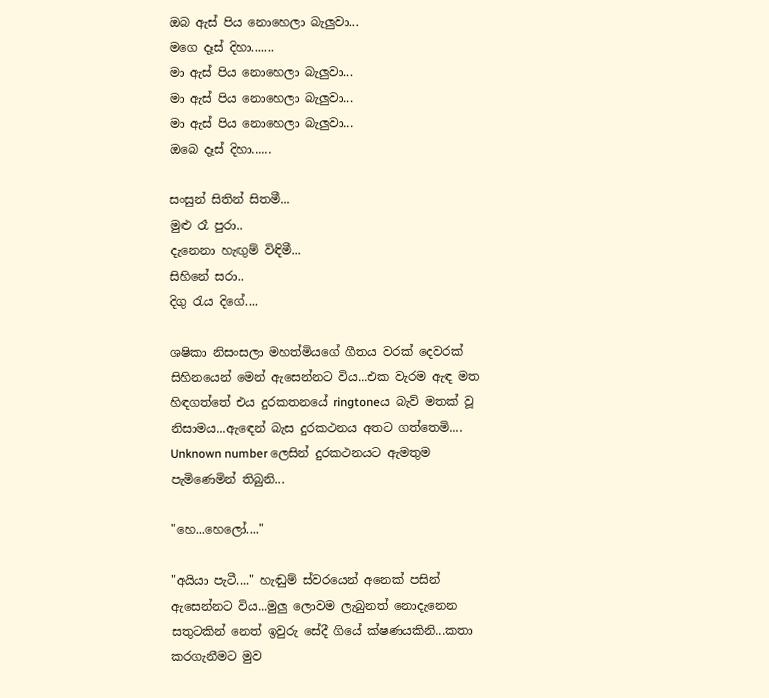ඔබ ඇස් පිය නොහෙලා බැලුවා...
මගෙ දෑස් දිහා.......
මා ඇස් පිය නොහෙලා බැලුවා...
මා ඇස් පිය නොහෙලා බැලුවා...
මා ඇස් පිය නොහෙලා බැලුවා...
ඔබෙ දෑස් දිහා......

සංසුන් සිතින් සිතමී...
මුළු රෑ පුරා..
දැනෙනා හැඟුම් විඳිමී...
සිහිනේ සරා..
දිගු රැය දිගේ....

ශෂිකා නිසංසලා මහත්මියගේ ගීතය වරක් දෙවරක් සිහිනයෙන් මෙන් ඇසෙන්නට විය...එක වැරම ඇඳ මත හිඳගත්තේ එය දුරකතනයේ ringtoneය බැව් මතක් වූ නිසාමය...ඇඳෙන් බැස දුරකථනය අතට ගත්තෙමි.... Unknown number ලෙසින් දුරකථනයට ඇමතුම පැමිණෙමින් තිබුනි...

"හෙ...හෙලෝ...."

"අයියා පැටී...." හැඬුම් ස්වරයෙන් අනෙක් පසින් ඇසෙන්නට විය...මුලු ලොවම ලැබුනත් නොදැනෙන සතුටකින් නෙත් ඉවුරු සේදී ගියේ ක්ෂණයකිනි...කතා කරගැනීමට මුව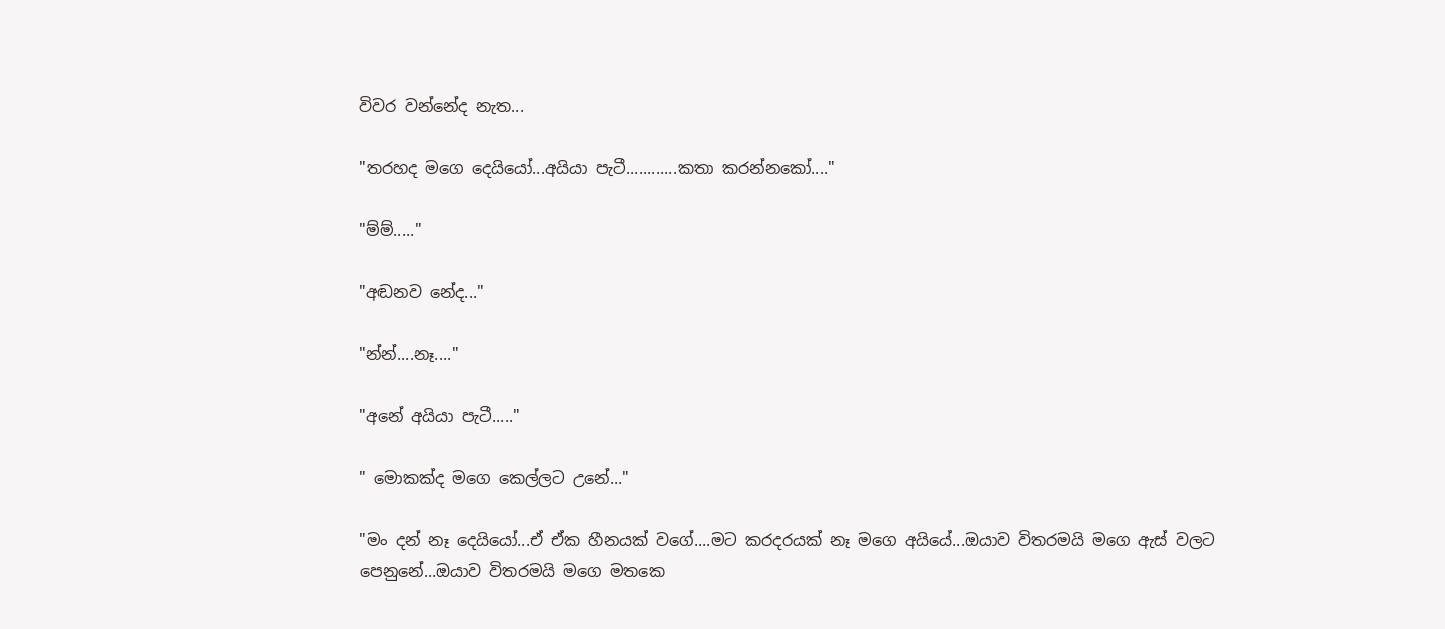විවර වන්නේද නැත...

"තරහද මගෙ දෙයියෝ...අයියා පැටී............කතා කරන්නකෝ...."

"ම්ම්....."

"අඬනව නේද..."

"න්න්....නෑ...."

"අනේ අයියා පැටී....."

" මොකක්ද මගෙ කෙල්ලට උනේ..."

"මං දන් නෑ දෙයියෝ...ඒ ඒක හීනයක් වගේ....මට කරදරයක් නෑ මගෙ අයියේ...ඔයාව විතරමයි මගෙ ඇස් වලට පෙනුනේ...ඔයාව විතරමයි මගෙ මතකෙ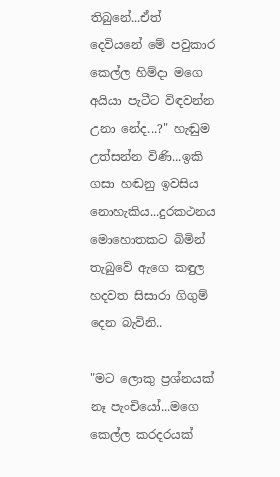තිබුනේ...ඒත් දෙවියනේ මේ පවුකාර කෙල්ල හිම්දා මගෙ අයියා පැටීට විඳවන්න උනා නේද...?" හැඬුම උත්සන්න විණි...ඉකි ගසා හඬනු ඉවසිය නොහැකිය...දුරකථනය මොහොතකට බිමින් තැබුවේ ඇගෙ කඳුල හදවත සිසාරා ගිගුම් දෙන බැවිනි..

"මට ලොකු ප්‍රශ්නයක් නෑ පැංචියෝ...මගෙ කෙල්ල කරදරයක්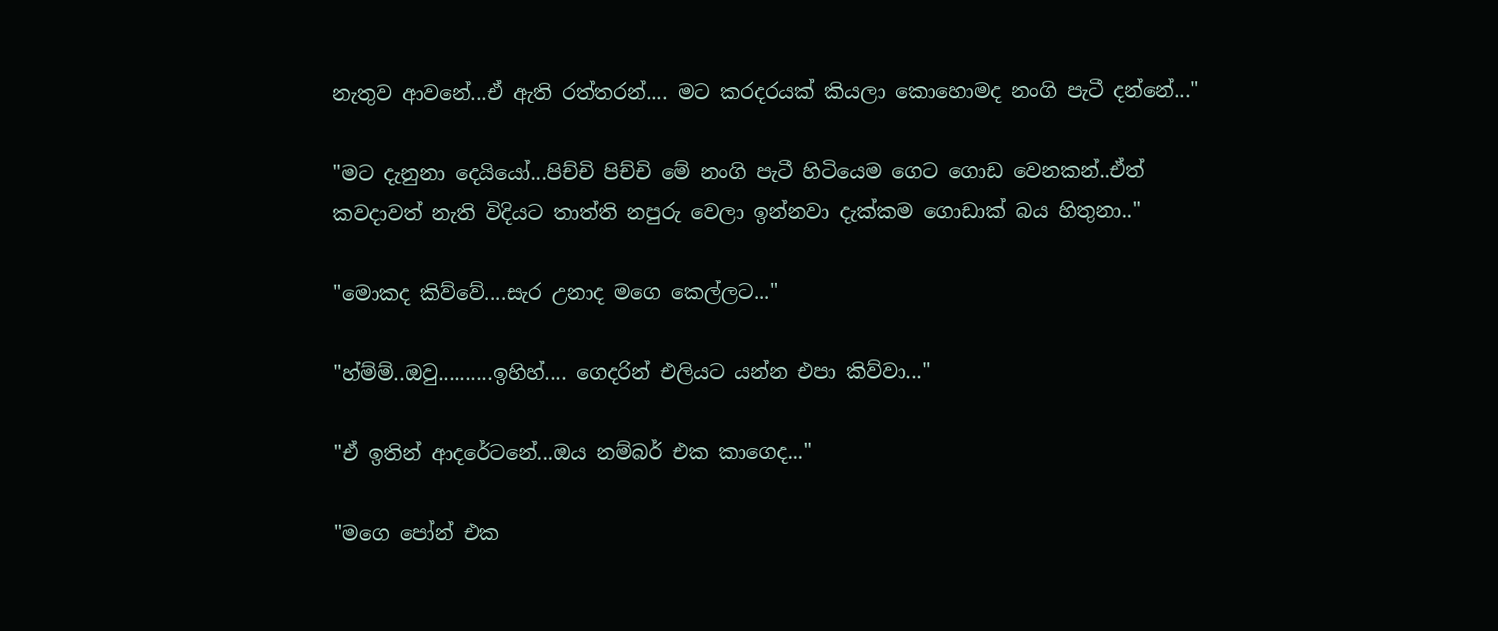නැතුව ආවනේ...ඒ ඇති රත්තරන්.... මට කරදරයක් කියලා කොහොමද නංගි පැටී දන්නේ..."

"මට දැනුනා දෙයියෝ...පිච්චි පිච්චි මේ නංගි පැටී හිටියෙම ගෙට ගොඩ වෙනකන්..ඒත් කවදාවත් නැති විදියට තාත්ති නපුරු වෙලා ඉන්නවා දැක්කම ගොඩාක් බය හිතුනා.."

"මොකද කිව්වේ....සැර උනාද මගෙ කෙල්ලට..."

"හ්ම්ම්..ඔවු..........ඉහිහ්.... ගෙදරින් එලියට යන්න එපා කිව්වා..."

"ඒ ඉතින් ආදරේටනේ...ඔය නම්බර් එක කාගෙද..."

"මගෙ පෝන් එක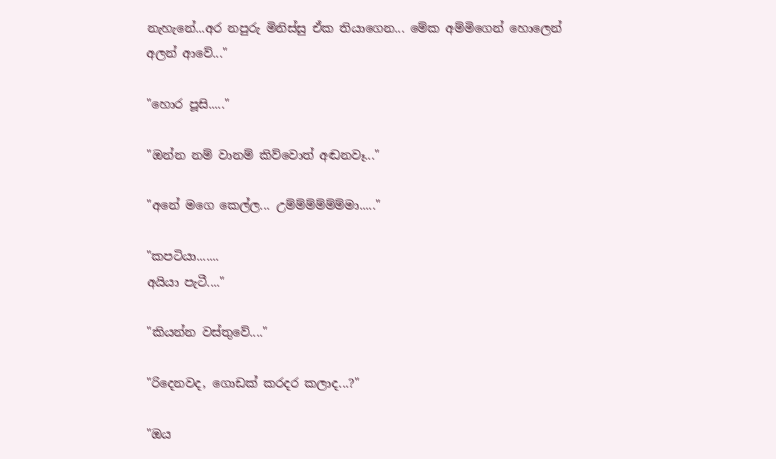නැහැනේ...අර නපුරු මිනිස්සු ඒක තියාගෙන... මේක අම්මිගෙන් හොලෙන් අලන් ආවේ..."

"හොර පූසි....."

"ඔන්න නම් වානම් කිව්වොත් අඬනවෑ..."

"අනේ මගෙ කෙල්ල... උම්ම්ම්ම්ම්ම්මා....."

"කපටියා.......
අයියා පැටී...."

"කියන්න වස්තුවේ...."

"රිදෙනවද, ගොඩක් කරදර කලාද...?"

"ඔය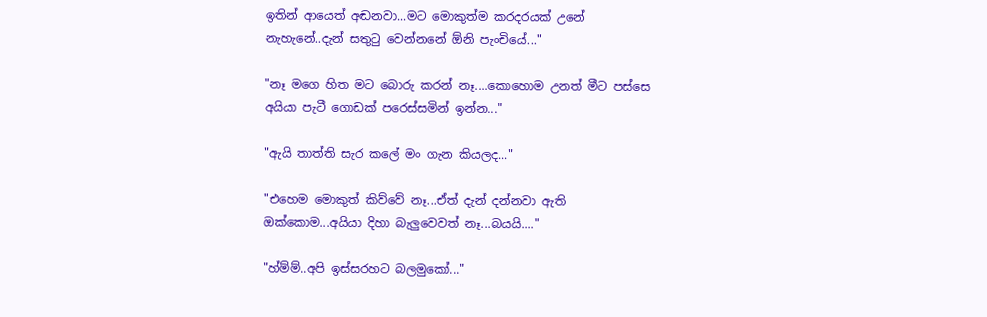ඉතින් ආයෙත් අඬනවා...මට මොකුත්ම කරදරයක් උනේ නැහැනේ..දැන් සතුටු වෙන්නනේ ඕනි පැංචියේ..."

"නෑ මගෙ හිත මට බොරු කරන් නෑ....කොහොම උනත් මීට පස්සෙ අයියා පැටී ගොඩක් පරෙස්සමින් ඉන්න..."

"ඇයි තාත්ති සැර කලේ මං ගැන කියලද..."

"එහෙම මොකුත් කිව්වේ නෑ...ඒත් දැන් දන්නවා ඇති ඔක්කොම...අයියා දිහා බැලුවෙවත් නෑ...බයයි...."

"හ්ම්ම්..අපි ඉස්සරහට බලමුකෝ..."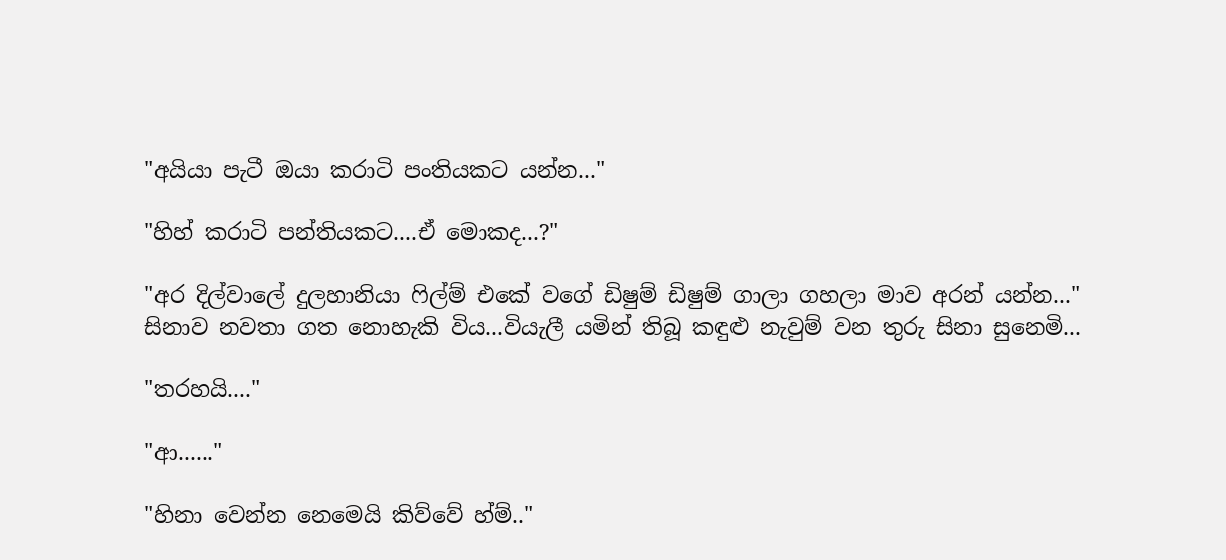"අයියා පැටී ඔයා කරාටි පංතියකට යන්න..."

"හිහ් කරාටි පන්තියකට....ඒ මොකද...?"

"අර දිල්වාලේ දුලහානියා ෆිල්ම් එකේ වගේ ඩිෂුම් ඩිෂුම් ගාලා ගහලා මාව අරන් යන්න..."
සිනාව නවතා ගත නොහැකි විය...වියැලී යමින් තිබූ කඳුළු නැවුම් වන තුරු සිනා සුනෙමි...

"තරහයි...."

"ආ......"

"හිනා වෙන්න නෙමෙයි කිව්වේ හ්ම්.."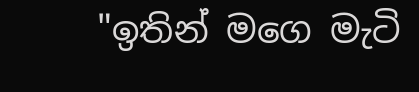"ඉතින් මගෙ මැටි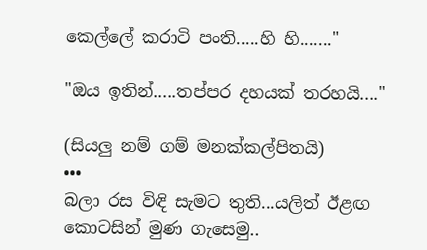කෙල්ලේ කරාටි පංති.....හි හි......."

"ඔය ඉතින්.....තප්පර දහයක් තරහයි...."

(සියලු නම් ගම් මනක්කල්පිතයි)
•••
බලා රස විඳි සැමට තුති...යලිත් ඊළඟ
කොටසින් මුණ ගැසෙමු..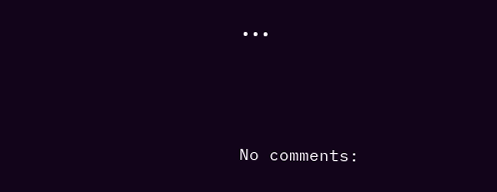•••



No comments: